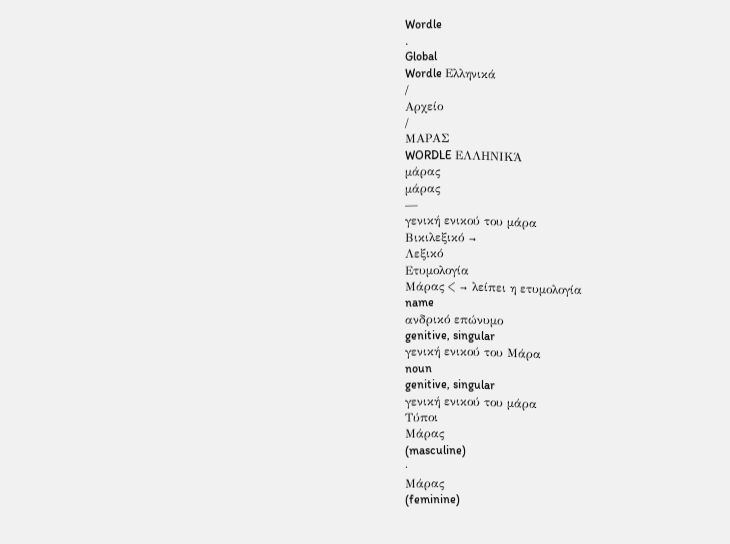Wordle
.
Global
Wordle Ελληνικά
/
Αρχείο
/
ΜΑΡΑΣ
WORDLE ΕΛΛΗΝΙΚΆ
μάρας
μάρας
—
γενική ενικού του μάρα
Βικιλεξικό →
Λεξικό
Ετυμολογία
Μάρας < → λείπει η ετυμολογία
name
ανδρικό επώνυμο
genitive, singular
γενική ενικού του Μάρα
noun
genitive, singular
γενική ενικού του μάρα
Τύποι
Μάρας
(masculine)
·
Μάρας
(feminine)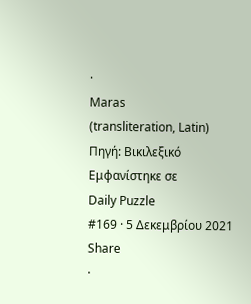·
Maras
(transliteration, Latin)
Πηγή: Βικιλεξικό
Εμφανίστηκε σε
Daily Puzzle
#169 · 5 Δεκεμβρίου 2021
Share
·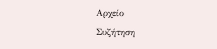Αρχείο
Συζήτηση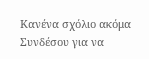Κανένα σχόλιο ακόμα
Συνδέσου για να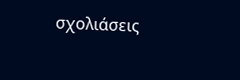σχολιάσεις